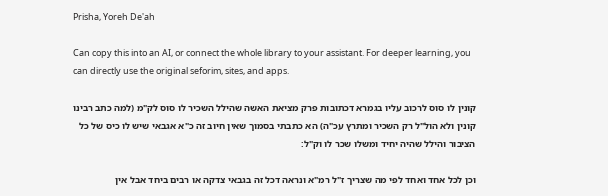Prisha, Yoreh De'ah

Can copy this into an AI, or connect the whole library to your assistant. For deeper learning, you can directly use the original seforim, sites, and apps.

קונין לו סוס לרכוב עליו בגמרא דכתובות פרק מציאת האשה שהילל השכיר לו סוס לק"מ (למה כתב רבינו קונין ולא הול"ל רק השכיר ומתרץ עכ"ה) הא כתבתי בסמוך שאין חיוב זה כ"א אגבאי שיש לו כיס של כל הציבור והילל שהיה יחיד ומשלו שכר לו וק"ל:

וכן לכל אחד ואחד לפי מה שצריך ז"ל רמ"א ונראה דכל זה בגבאי צדקה או רבים ביחד אבל אין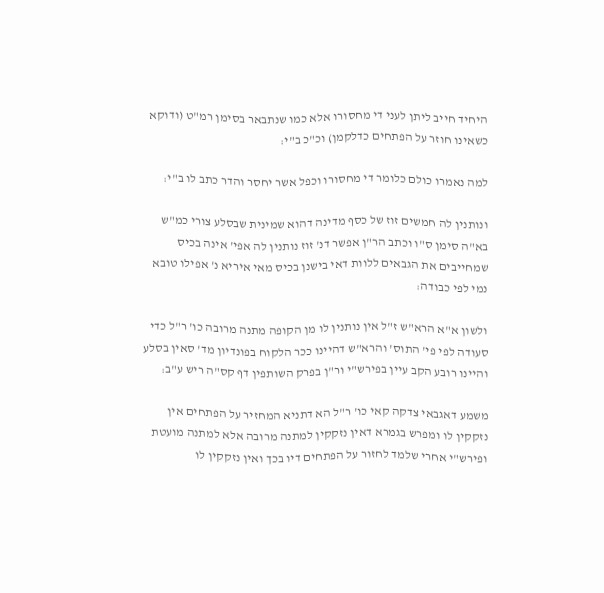היחיד חייב ליתן לעני די מחסורו אלא כמו שנתבאר בסימן רמ"ט (ודוקא כשאינו חוזר על הפתחים כדלקמן) וכ"כ ב"י:

למה נאמרו כולם כלומר די מחסורו וכפל אשר יחסר והדר כתב לו ב"י:

ונותנין לה חמשים זוז של כסף מדינה דהוא שמינית שבסלע צורי כמ"ש בא"ה סימן ס"ו וכתב הר"ן אפשר דנ' זוז נותנין לה אפי' אינה בכיס שמחייבים את הגבאים ללוות דאי בישנן בכיס מאי איריא נ' אפילו טובא נמי לפי כבודה:

ולשון א"א הרא"ש ז"ל אין נותנין לו מן הקופה מתנה מרובה כו' ר"ל כדי סעודה לפי פי' התוס' והרא"ש דהיינו ככר הלקוח בפונדיון מד' סאין בסלע והיינו רובע הקב עיין בפירש"י ור"ן בפרק השותפין דף קס"ה ריש ע"ב:

משמע דאגבאי צדקה קאי כו' ר"ל הא דתניא המחזיר על הפתחים אין נזקקין לו ומפרש בגמרא דאין נזקקין למתנה מרובה אלא למתנה מועטת ופירש"י אחרי שלמד לחזור על הפתחים דיו בכך ואין נזקקין לו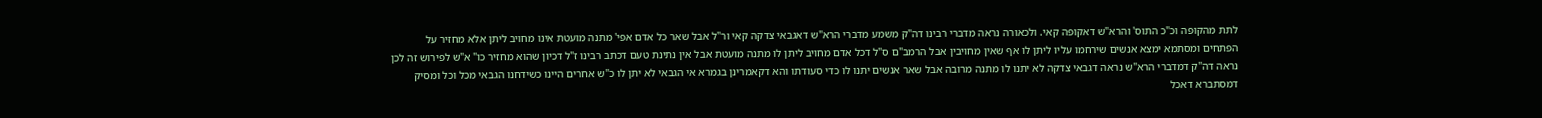לתת מהקופה וכ"כ התוס' והרא"ש דאקופה קאי. ולכאורה נראה מדברי רבינו דה"ק משמע מדברי הרא"ש דאגבאי צדקה קאי ור"ל אבל שאר כל אדם אפי' מתנה מועטת אינו מחויב ליתן אלא מחזיר על הפתחים ומסתמא ימצא אנשים שירחמו עליו ליתן לו אף שאין מחויבין אבל הרמב"ם ס"ל דכל אדם מחויב ליתן לו מתנה מועטת אבל אין נתינת טעם דכתב רבינו ז"ל דכיון שהוא מחזיר כו" א"ש לפירוש זה לכן נראה דה"ק דמדברי הרא"ש נראה דגבאי צדקה לא יתנו לו מתנה מרובה אבל שאר אנשים יתנו לו כדי סעודתו והא דקאמרינן בגמרא אי הגבאי לא יתן לו כ"ש אחרים היינו כשידחנו הגבאי מכל וכל ומסיק דמסתברא דאכל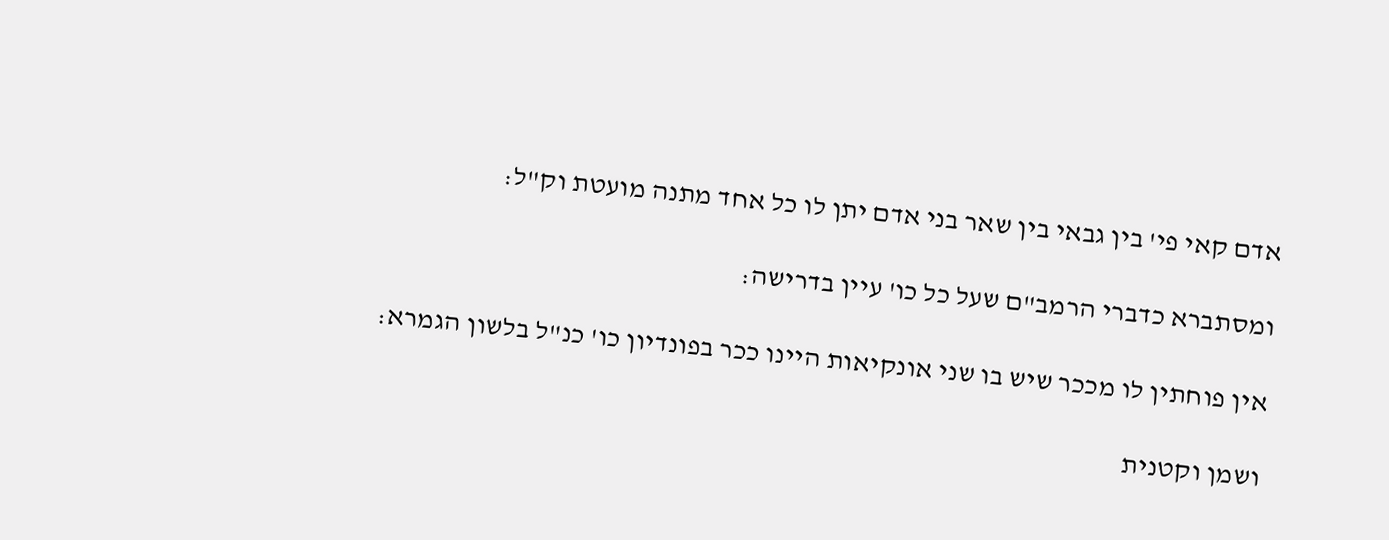אדם קאי פי' בין גבאי בין שאר בני אדם יתן לו כל אחד מתנה מועטת וק"ל:

ומסתברא כדברי הרמב"ם שעל כל כו' עיין בדרישה:

אין פוחתין לו מככר שיש בו שני אונקיאות היינו ככר בפונדיון כו' כנ"ל בלשון הגמרא:

ושמן וקטנית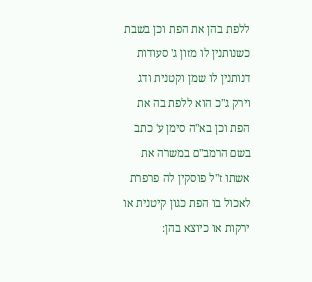ללפת בהן את הפת וכן בשבת כשנותנין לו מזון ג' סעודות דנותנין לו שמן וקטנית ודג וירק ג"כ הוא ללפת בה את הפת וכן בא"ה סימן ע' כתב בשם הרמב"ם במשרה את אשתו ז"ל פוסקין לה פרפרת לאכול בו הפת כגון קיטנית או ירקות או כיוצא בהן: